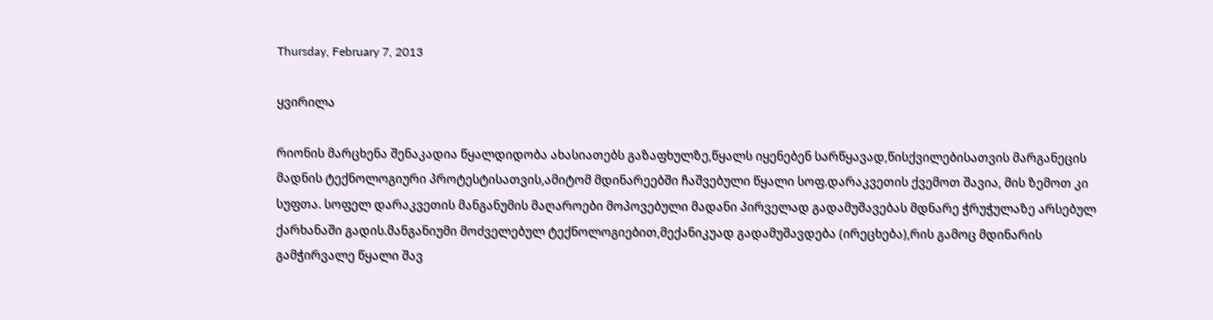Thursday, February 7, 2013

ყვირილა

რიონის მარცხენა შენაკადია წყალდიდობა ახასიათებს გაზაფხულზე,წყალს იყენებენ სარწყავად,წისქვილებისათვის მარგანეცის მადნის ტექნოლოგიური პროტესტისათვის,ამიტომ მდინარეებში ჩაშვებული წყალი სოფ.დარაკვეთის ქვემოთ შავია, მის ზემოთ კი სუფთა. სოფელ დარაკვეთის მანგანუმის მაღაროები მოპოვებული მადანი პირველად გადამუშავებას მდნარე ჭრუჭულაზე არსებულ ქარხანაში გადის.მანგანიუმი მოძველებულ ტექნოლოგიებით,მექანიკუად გადამუშავდება (ირეცხება),რის გამოც მდინარის გამჭირვალე წყალი შავ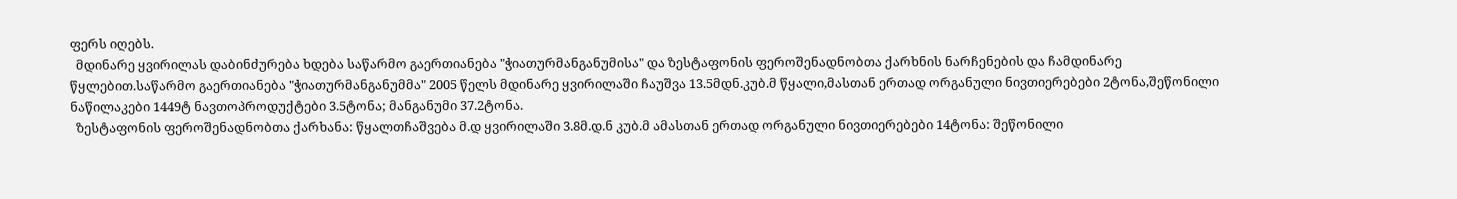ფერს იღებს.
  მდინარე ყვირილას დაბინძურება ხდება საწარმო გაერთიანება "ჭიათურმანგანუმისა" და ზესტაფონის ფეროშენადნობთა ქარხნის ნარჩენების და ჩამდინარე წყლებით.საწარმო გაერთიანება "ჭიათურმანგანუმმა" 2005 წელს მდინარე ყვირილაში ჩაუშვა 13.5მდნ.კუბ.მ წყალი,მასთან ერთად ორგანული ნივთიერებები 2ტონა,შეწონილი ნაწილაკები 1449ტ ნავთოპროდუქტები 3.5ტონა; მანგანუმი 37.2ტონა.
  ზესტაფონის ფეროშენადნობთა ქარხანა: წყალთჩაშვება მ.დ ყვირილაში 3.8მ.დ.ნ კუბ.მ ამასთან ერთად ორგანული ნივთიერებები 14ტონა: შეწონილი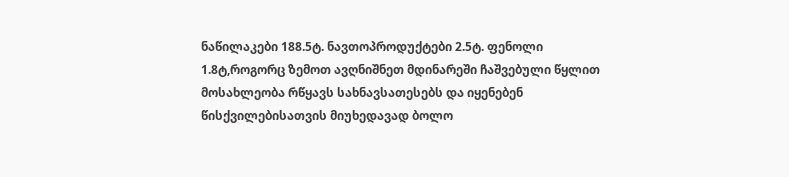ნაწილაკები 188.5ტ. ნავთოპროდუქტები 2.5ტ. ფენოლი 1.8ტ,როგორც ზემოთ ავღნიშნეთ მდინარეში ჩაშვებული წყლით მოსახლეობა რწყავს სახნავსათესებს და იყენებენ წისქვილებისათვის მიუხედავად ბოლო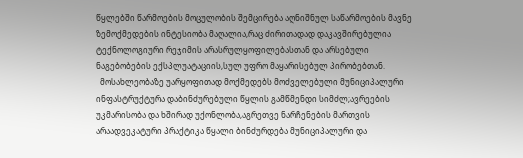წყლებში წარმოების მოცულობის შემცირება აღნიშნულ საწარმოების მავნე ზემოქმედების ინტესიობა მაღალია,რაც ძირითადად დაკავშირებულია ტექნოლოგიური რეჯიმის არასრულყოფილებასთან და არსებული ნაგებობების ექსპლუატაციის,სულ უფრო მაყარისებულ პირობებთან.
  მოსახლეობაზე უარყოფითად მოქმედებს მოძველებული მუნიციპალური ინფასტრუქტურა დაბინძურებული წყლის გამწმენდი სიმძლ;ავრეების უკმარისობა და ხშირად უქონლობა,აგრეთვე ნარჩენების მართვის არაადვეკატური პრაქტიკა წყალი ბინძურდება მუნიციპალური და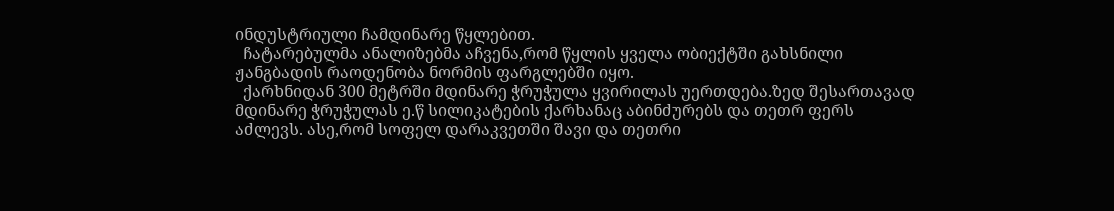ინდუსტრიული ჩამდინარე წყლებით.
  ჩატარებულმა ანალიზებმა აჩვენა,რომ წყლის ყველა ობიექტში გახსნილი ჟანგბადის რაოდენობა ნორმის ფარგლებში იყო.
  ქარხნიდან 300 მეტრში მდინარე ჭრუჭულა ყვირილას უერთდება.ზედ შესართავად მდინარე ჭრუჭულას ე.წ სილიკატების ქარხანაც აბინძურებს და თეთრ ფერს აძლევს. ასე,რომ სოფელ დარაკვეთში შავი და თეთრი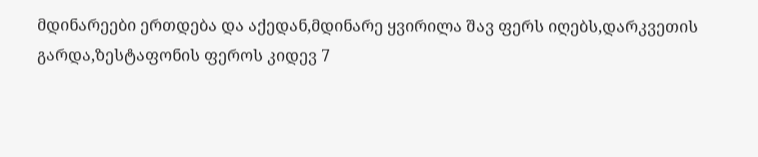მდინარეები ერთდება და აქედან,მდინარე ყვირილა შავ ფერს იღებს,დარკვეთის გარდა,ზესტაფონის ფეროს კიდევ 7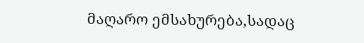მაღარო ემსახურება,სადაც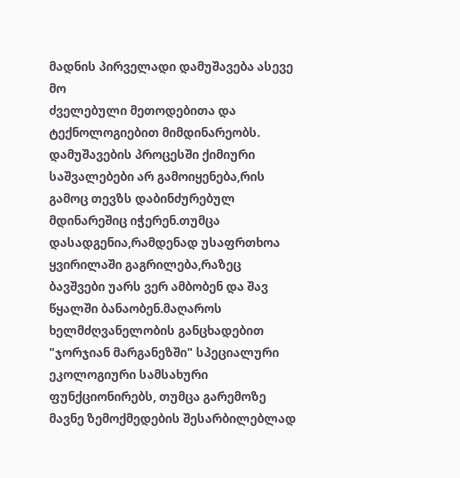მადნის პირველადი დამუშავება ასევე მო
ძველებული მეთოდებითა და ტექნოლოგიებით მიმდინარეობს. დამუშავების პროცესში ქიმიური საშვალებები არ გამოიყენება,რის გამოც თევზს დაბინძურებულ მდინარეშიც იჭერენ.თუმცა დასადგენია,რამდენად უსაფრთხოა ყვირილაში გაგრილება,რაზეც ბავშვები უარს ვერ ამბობენ და შავ წყალში ბანაობენ.მაღაროს ხელმძღვანელობის განცხადებით "ჯორჯიან მარგანეზში" სპეციალური ეკოლოგიური სამსახური ფუნქციონირებს, თუმცა გარემოზე მავნე ზემოქმედების შესარბილებლად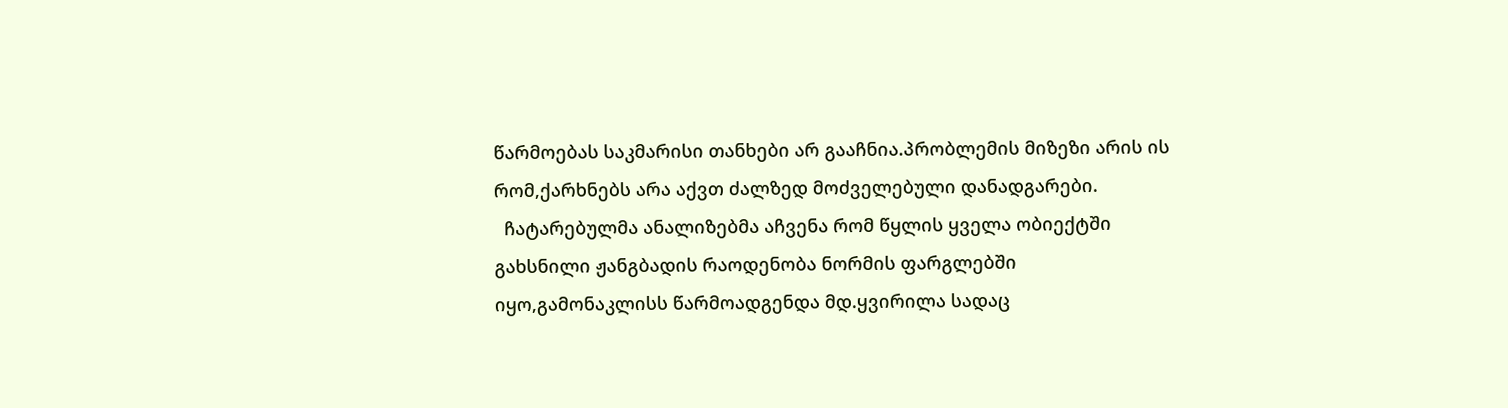წარმოებას საკმარისი თანხები არ გააჩნია.პრობლემის მიზეზი არის ის რომ,ქარხნებს არა აქვთ ძალზედ მოძველებული დანადგარები.
  ჩატარებულმა ანალიზებმა აჩვენა რომ წყლის ყველა ობიექტში გახსნილი ჟანგბადის რაოდენობა ნორმის ფარგლებში იყო,გამონაკლისს წარმოადგენდა მდ.ყვირილა სადაც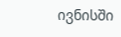ივნისში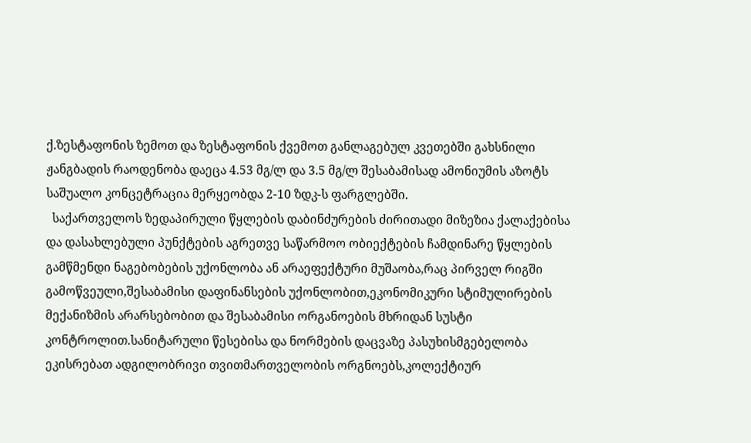ქ.ზესტაფონის ზემოთ და ზესტაფონის ქვემოთ განლაგებულ კვეთებში გახსნილი ჟანგბადის რაოდენობა დაეცა 4.53 მგ/ლ და 3.5 მგ/ლ შესაბამისად ამონიუმის აზოტს საშუალო კონცეტრაცია მერყეობდა 2-10 ზდკ-ს ფარგლებში.
  საქართველოს ზედაპირული წყლების დაბინძურების ძირითადი მიზეზია ქალაქებისა და დასახლებული პუნქტების აგრეთვე საწარმოო ობიექტების ჩამდინარე წყლების გამწმენდი ნაგებობების უქონლობა ან არაეფექტური მუშაობა,რაც პირველ რიგში გამოწვეული,შესაბამისი დაფინანსების უქონლობით,ეკონომიკური სტიმულირების მექანიზმის არარსებობით და შესაბამისი ორგანოების მხრიდან სუსტი კონტროლით.სანიტარული წესებისა და ნორმების დაცვაზე პასუხისმგებელობა ეკისრებათ ადგილობრივი თვითმართველობის ორგნოებს,კოლექტიურ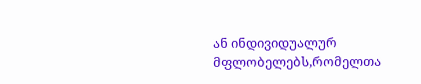ან ინდივიდუალურ მფლობელებს,რომელთა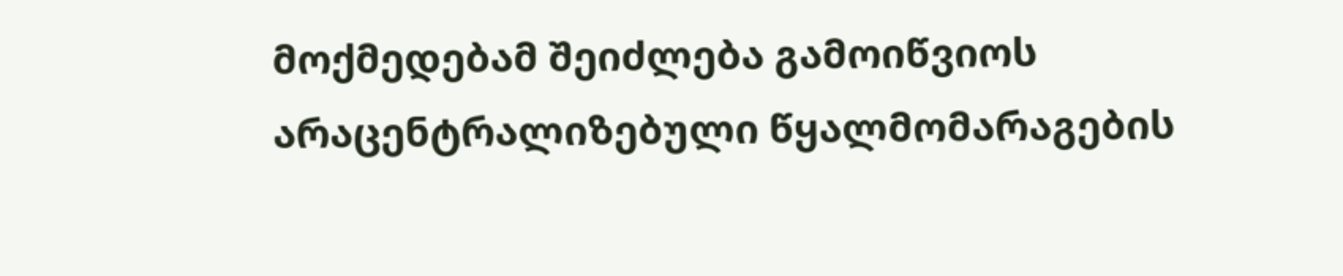მოქმედებამ შეიძლება გამოიწვიოს არაცენტრალიზებული წყალმომარაგების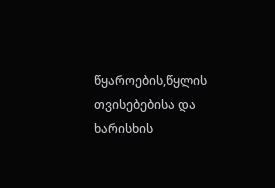წყაროების,წყლის თვისებებისა და ხარისხის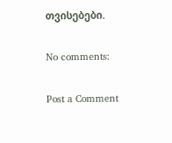თვისებები.

No comments:

Post a Comment